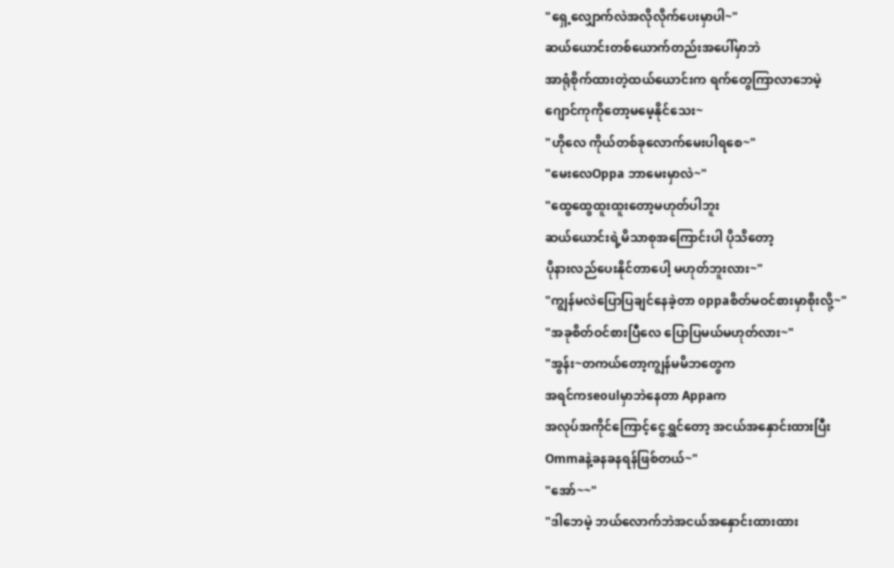"ရှေ့လျှောက်လဲအလိုလိုက်ပေးမှာပါ~"
ဆယ်ယောင်းတစ်ယောက်တည်းအပေါ်မှာဘဲ
အာရုံစိုက်ထားတဲ့ထယ်ယောင်းက ရက်တွေကြာလာဘေမဲ့
ဂျောင်ကုကိုတော့မမေ့နိုင်သေး~
"ဟိုလေ ကိုယ်တစ်ခုလောက်မေးပါရစေ~"
"မေးလေOppa ဘာမေးမှာလဲ~"
"ထွေထွေထူးထူးတော့မဟုတ်ပါဘူး
ဆယ်ယောင်းရဲ့မိသာစုအကြောင်းပါ ပိုသိတော့
ပိုနားလည်ပေးနိုင်တာပေါ့ မဟုတ်ဘူးလား~"
"ကျွန်မလဲပြောပြချင်နေခဲ့တာ oppaစိတ်မဝင်စားမှာစိုးလို့~"
"အခုစိတ်ဝင်စားပြီလေ ပြောပြမယ်မဟုတ်လား~"
"အွန်း~တကယ်တော့ကျွန်မမိဘတွေက
အရင်ကseoulမှာဘဲနေတာ Appaက
အလုပ်အကိုင်ကြောင့်ငွေရွှင်တော့ အငယ်အနှောင်းထားပြီး
Ommaနဲ့ခနခနရန်ဖြစ်တယ်~"
"အော်~~"
"ဒါဘေမဲ့ ဘယ်လောက်ဘဲအငယ်အနှောင်းထားထား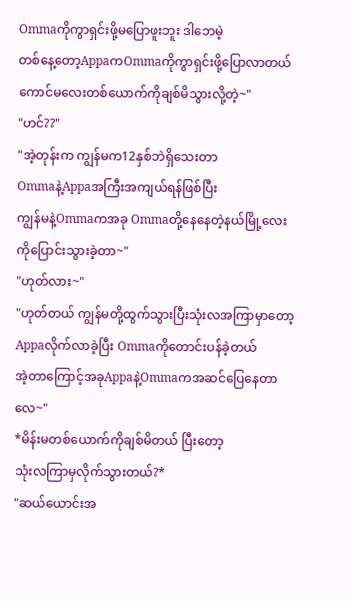Ommaကိုကွာရှင်းဖို့မပြောဖူးဘူး ဒါဘေမဲ့
တစ်နေ့တော့AppaကOmmaကိုကွာရှင်းဖို့ပြောလာတယ်
ကောင်မလေးတစ်ယောက်ကိုချစ်မိသွားလို့တဲ့~"
"ဟင်??"
"အဲ့တုန်းက ကျွန်မက12နှစ်ဘဲရှိသေးတာ
Ommaနဲ့Appaအကြီးအကျယ်ရန်ဖြစ်ပြီး
ကျွန်မနဲ့Ommaကအခု Ommaတို့နေနေတဲ့နယ်မြို့လေးကိုပြောင်းသွားခဲ့တာ~"
"ဟုတ်လား~"
"ဟုတ်တယ် ကျွန်မတို့ထွက်သွားပြီးသုံးလအကြာမှာတော့
Appaလိုက်လာခဲ့ပြီး Ommaကိုတောင်းပန်ခဲ့တယ်
အဲ့တာကြောင့်အခုAppaနဲ့Ommaကအဆင်ပြေနေတာလေ~"
*မိန်းမတစ်ယောက်ကိုချစ်မိတယ် ပြီးတော့
သုံးလကြာမှလိုက်သွားတယ်?*
"ဆယ်ယောင်းအ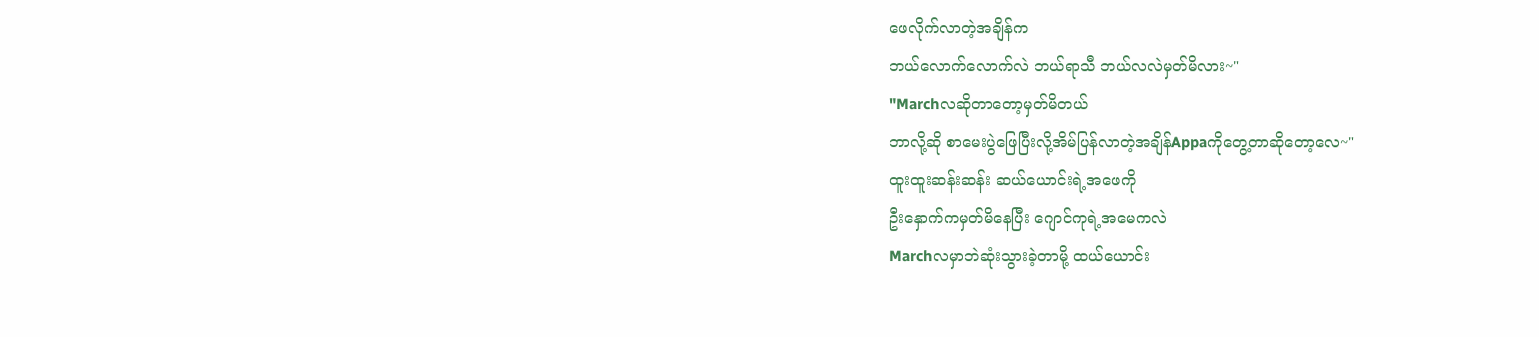ဖေလိုက်လာတဲ့အချိန်က
ဘယ်လောက်လောက်လဲ ဘယ်ရာသီ ဘယ်လလဲမှတ်မိလား~"
"Marchလဆိုတာတော့မှတ်မိတယ်
ဘာလို့ဆို စာမေးပွဲဖြေပြီးလို့အိမ်ပြန်လာတဲ့အချိန်Appaကိုတွေ့တာဆိုတော့လေ~"
ထူးထူးဆန်းဆန်း ဆယ်ယောင်းရဲ့အဖေကို
ဦးနှောက်ကမှတ်မိနေပြီး ဂျောင်ကုရဲ့အမေကလဲ
Marchလမှာဘဲဆုံးသွားခဲ့တာမို့ ထယ်ယောင်း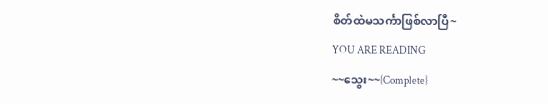စိတ်ထဲမသင်္ကာဖြစ်လာပြီ~
YOU ARE READING
~~သွေး~~{Complete}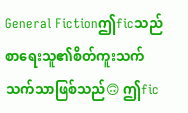General Fictionဤficသည် စာရေးသူ၏စိတ်ကူးသက်သက်သာဖြစ်သည်🙃 ဤfic